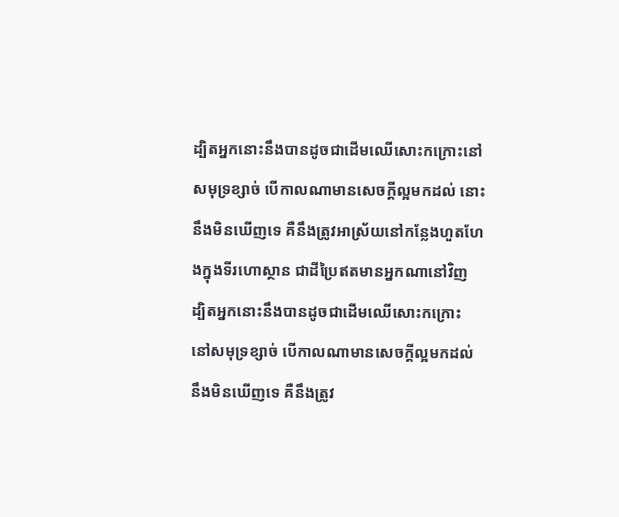ដ្បិតអ្នកនោះនឹងបានដូចជាដើមឈើសោះកក្រោះនៅសមុទ្រខ្សាច់ បើកាលណាមានសេចក្ដីល្អមកដល់ នោះនឹងមិនឃើញទេ គឺនឹងត្រូវអាស្រ័យនៅកន្លែងហួតហែងក្នុងទីរហោស្ថាន ជាដីប្រៃឥតមានអ្នកណានៅវិញ
ដ្បិតអ្នកនោះនឹងបានដូចជាដើមឈើសោះកក្រោះ នៅសមុទ្រខ្សាច់ បើកាលណាមានសេចក្ដីល្អមកដល់ នឹងមិនឃើញទេ គឺនឹងត្រូវ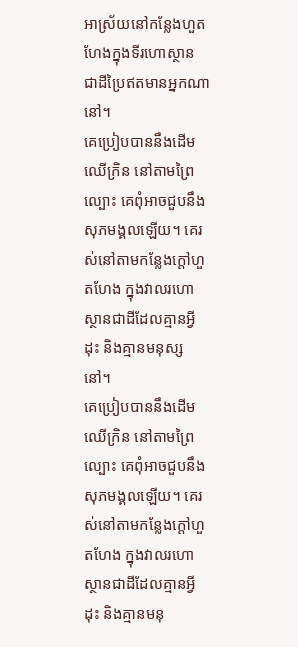អាស្រ័យនៅកន្លែងហួតហែងក្នុងទីរហោស្ថាន ជាដីប្រៃឥតមានអ្នកណានៅ។
គេប្រៀបបាននឹងដើមឈើក្រិន នៅតាមព្រៃល្បោះ គេពុំអាចជួបនឹងសុភមង្គលឡើយ។ គេរស់នៅតាមកន្លែងក្ដៅហួតហែង ក្នុងវាលរហោស្ថានជាដីដែលគ្មានអ្វីដុះ និងគ្មានមនុស្សនៅ។
គេប្រៀបបាននឹងដើមឈើក្រិន នៅតាមព្រៃល្បោះ គេពុំអាចជួបនឹងសុភមង្គលឡើយ។ គេរស់នៅតាមកន្លែងក្ដៅហួតហែង ក្នុងវាលរហោស្ថានជាដីដែលគ្មានអ្វីដុះ និងគ្មានមនុ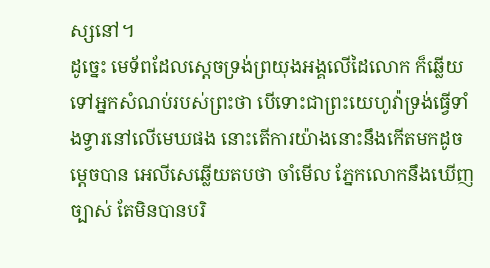ស្សនៅ។
ដូច្នេះ មេទ័ពដែលស្តេចទ្រង់ព្រយុងអង្គលើដៃលោក ក៏ឆ្លើយទៅអ្នកសំណប់របស់ព្រះថា បើទោះជាព្រះយេហូវ៉ាទ្រង់ធ្វើទាំងទ្វារនៅលើមេឃផង នោះតើការយ៉ាងនោះនឹងកើតមកដូចម្តេចបាន អេលីសេឆ្លើយតបថា ចាំមើល ភ្នែកលោកនឹងឃើញច្បាស់ តែមិនបានបរិ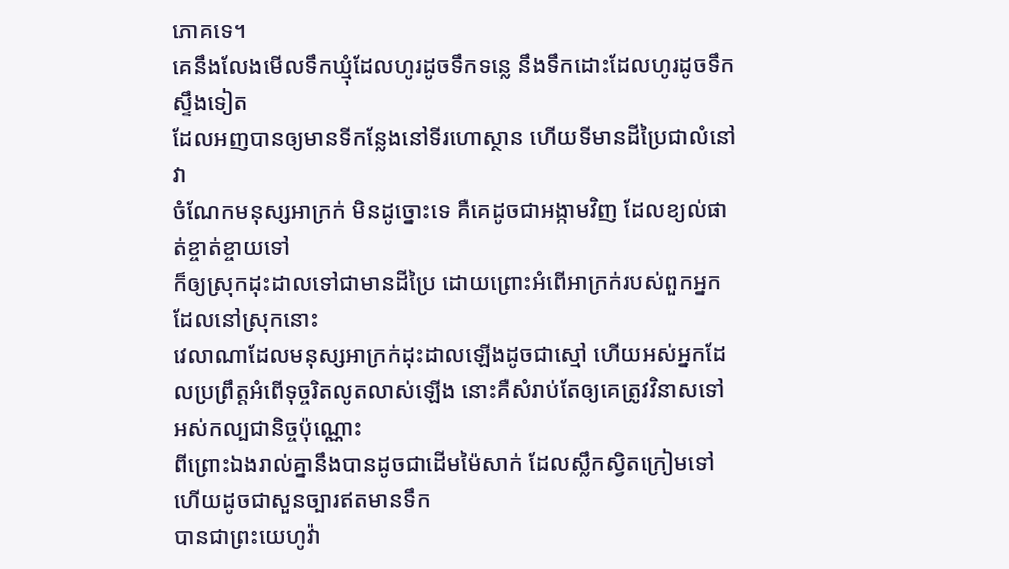ភោគទេ។
គេនឹងលែងមើលទឹកឃ្មុំដែលហូរដូចទឹកទន្លេ នឹងទឹកដោះដែលហូរដូចទឹកស្ទឹងទៀត
ដែលអញបានឲ្យមានទីកន្លែងនៅទីរហោស្ថាន ហើយទីមានដីប្រៃជាលំនៅវា
ចំណែកមនុស្សអាក្រក់ មិនដូច្នោះទេ គឺគេដូចជាអង្កាមវិញ ដែលខ្យល់ផាត់ខ្ចាត់ខ្ចាយទៅ
ក៏ឲ្យស្រុកដុះដាលទៅជាមានដីប្រៃ ដោយព្រោះអំពើអាក្រក់របស់ពួកអ្នកដែលនៅស្រុកនោះ
វេលាណាដែលមនុស្សអាក្រក់ដុះដាលឡើងដូចជាស្មៅ ហើយអស់អ្នកដែលប្រព្រឹត្តអំពើទុច្ចរិតលូតលាស់ឡើង នោះគឺសំរាប់តែឲ្យគេត្រូវវិនាសទៅ អស់កល្បជានិច្ចប៉ុណ្ណោះ
ពីព្រោះឯងរាល់គ្នានឹងបានដូចជាដើមម៉ៃសាក់ ដែលស្លឹកស្វិតក្រៀមទៅ ហើយដូចជាសួនច្បារឥតមានទឹក
បានជាព្រះយេហូវ៉ា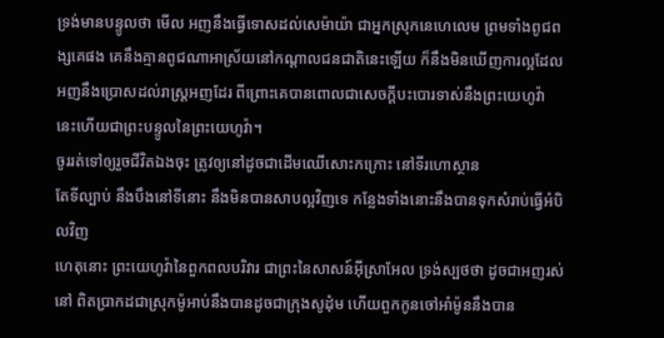ទ្រង់មានបន្ទូលថា មើល អញនឹងធ្វើទោសដល់សេម៉ាយ៉ា ជាអ្នកស្រុកនេហេលេម ព្រមទាំងពូជពង្សគេផង គេនឹងគ្មានពូជណាអាស្រ័យនៅកណ្តាលជនជាតិនេះឡើយ ក៏នឹងមិនឃើញការល្អដែលអញនឹងប្រោសដល់រាស្ត្រអញដែរ ពីព្រោះគេបានពោលជាសេចក្ដីបះបោរទាស់នឹងព្រះយេហូវ៉ា នេះហើយជាព្រះបន្ទូលនៃព្រះយេហូវ៉ា។
ចូររត់ទៅឲ្យរួចជីវិតឯងចុះ ត្រូវឲ្យនៅដូចជាដើមឈើសោះកក្រោះ នៅទីរហោស្ថាន
តែទីល្បាប់ នឹងបឹងនៅទីនោះ នឹងមិនបានសាបល្អវិញទេ កន្លែងទាំងនោះនឹងបានទុកសំរាប់ធ្វើអំបិលវិញ
ហេតុនោះ ព្រះយេហូវ៉ានៃពួកពលបរិវារ ជាព្រះនៃសាសន៍អ៊ីស្រាអែល ទ្រង់ស្បថថា ដូចជាអញរស់នៅ ពិតប្រាកដជាស្រុកម៉ូអាប់នឹងបានដូចជាក្រុងសូដុំម ហើយពួកកូនចៅអាំម៉ូននឹងបាន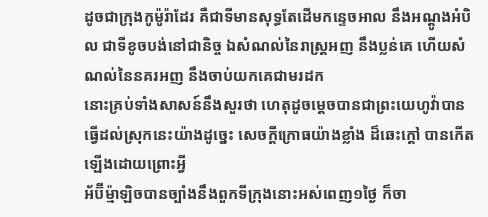ដូចជាក្រុងកូម៉ូរ៉ាដែរ គឺជាទីមានសុទ្ធតែដើមកន្ទេចអាល នឹងអណ្តូងអំបិល ជាទីខូចបង់នៅជានិច្ច ឯសំណល់នៃរាស្ត្រអញ នឹងប្លន់គេ ហើយសំណល់នៃនគរអញ នឹងចាប់យកគេជាមរដក
នោះគ្រប់ទាំងសាសន៍នឹងសួរថា ហេតុដូចម្តេចបានជាព្រះយេហូវ៉ាបានធ្វើដល់ស្រុកនេះយ៉ាងដូច្នេះ សេចក្ដីក្រោធយ៉ាងខ្លាំង ដ៏ឆេះក្តៅ បានកើតឡើងដោយព្រោះអ្វី
អ័ប៊ីម៉្មាឡិចបានច្បាំងនឹងពួកទីក្រុងនោះអស់ពេញ១ថ្ងៃ ក៏ចា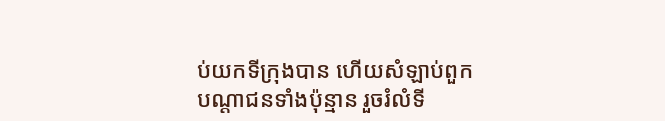ប់យកទីក្រុងបាន ហើយសំឡាប់ពួកបណ្តាជនទាំងប៉ុន្មាន រួចរំលំទី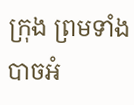ក្រុង ព្រមទាំងបាចអំ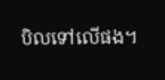បិលទៅលើផង។